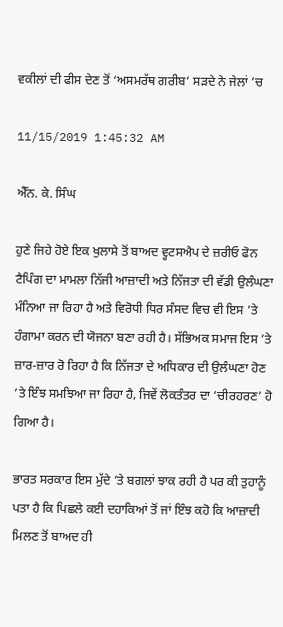ਵਕੀਲਾਂ ਦੀ ਫੀਸ ਦੇਣ ਤੋਂ ‘ਅਸਮਰੱਥ ਗਰੀਬ’ ਸੜਦੇ ਨੇ ਜੇਲਾਂ ’ਚ

11/15/2019 1:45:32 AM

ਐੱਨ. ਕੇ. ਸਿੰਘ

ਹੁਣੇ ਜਿਹੇ ਹੋਏ ਇਕ ਖੁਲਾਸੇ ਤੋਂ ਬਾਅਦ ਵ੍ਹਟਸਐਪ ਦੇ ਜ਼ਰੀਓ ਫੋਨ ਟੈਪਿੰਗ ਦਾ ਮਾਮਲਾ ਨਿੱਜੀ ਆਜ਼ਾਦੀ ਅਤੇ ਨਿੱਜਤਾ ਦੀ ਵੱਡੀ ਉਲੰਘਣਾ ਮੰਨਿਆ ਜਾ ਰਿਹਾ ਹੈ ਅਤੇ ਵਿਰੋਧੀ ਧਿਰ ਸੰਸਦ ਵਿਚ ਵੀ ਇਸ ’ਤੇ ਹੰਗਾਮਾ ਕਰਨ ਦੀ ਯੋਜਨਾ ਬਣਾ ਰਹੀ ਹੈ। ਸੱਭਿਅਕ ਸਮਾਜ ਇਸ ’ਤੇ ਜ਼ਾਰ-ਜ਼ਾਰ ਰੋ ਰਿਹਾ ਹੈ ਕਿ ਨਿੱਜਤਾ ਦੇ ਅਧਿਕਾਰ ਦੀ ਉਲੰਘਣਾ ਹੋਣ ’ਤੇ ਇੰਝ ਸਮਝਿਆ ਜਾ ਰਿਹਾ ਹੈ, ਜਿਵੇਂ ਲੋਕਤੰਤਰ ਦਾ ‘ਚੀਰਹਰਣ’ ਹੋ ਗਿਆ ਹੈ।

ਭਾਰਤ ਸਰਕਾਰ ਇਸ ਮੁੱਦੇ ’ਤੇ ਬਗਲਾਂ ਝਾਕ ਰਹੀ ਹੈ ਪਰ ਕੀ ਤੁਹਾਨੂੰ ਪਤਾ ਹੈ ਕਿ ਪਿਛਲੇ ਕਈ ਦਹਾਕਿਆਂ ਤੋਂ ਜਾਂ ਇੰਝ ਕਹੋ ਕਿ ਆਜ਼ਾਦੀ ਮਿਲਣ ਤੋਂ ਬਾਅਦ ਹੀ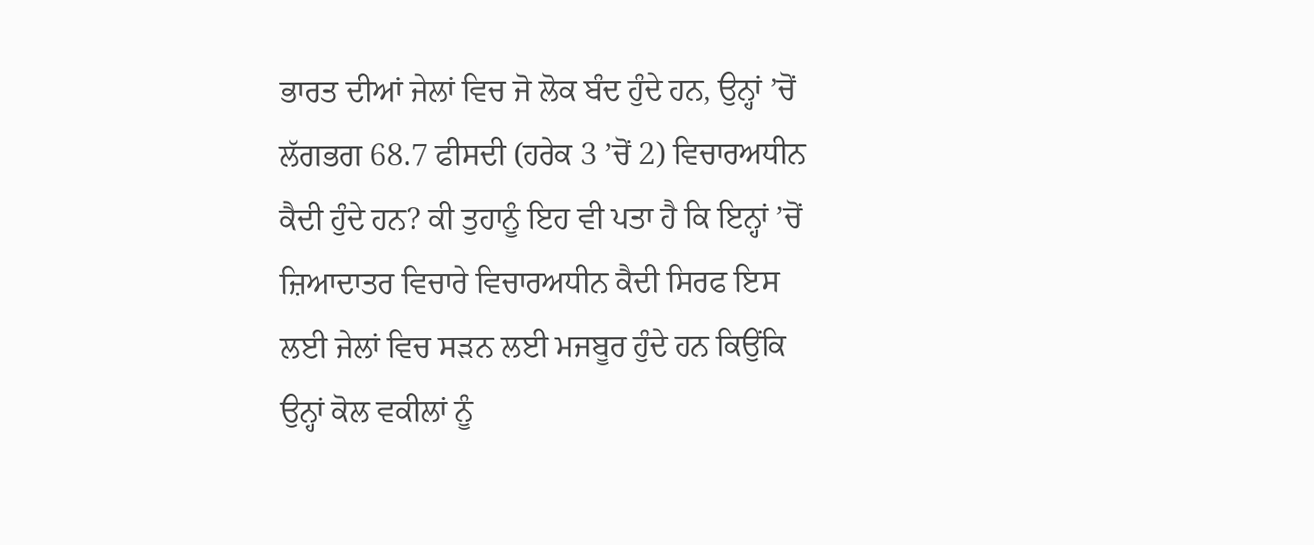ਭਾਰਤ ਦੀਆਂ ਜੇਲਾਂ ਵਿਚ ਜੋ ਲੋਕ ਬੰਦ ਹੁੰਦੇ ਹਨ, ਉਨ੍ਹਾਂ ’ਚੋਂ ਲੱਗਭਗ 68.7 ਫੀਸਦੀ (ਹਰੇਕ 3 ’ਚੋਂ 2) ਵਿਚਾਰਅਧੀਨ ਕੈਦੀ ਹੁੰਦੇ ਹਨ? ਕੀ ਤੁਹਾਨੂੰ ਇਹ ਵੀ ਪਤਾ ਹੈ ਕਿ ਇਨ੍ਹਾਂ ’ਚੋਂ ਜ਼ਿਆਦਾਤਰ ਵਿਚਾਰੇ ਵਿਚਾਰਅਧੀਨ ਕੈਦੀ ਸਿਰਫ ਇਸ ਲਈ ਜੇਲਾਂ ਵਿਚ ਸੜਨ ਲਈ ਮਜਬੂਰ ਹੁੰਦੇ ਹਨ ਕਿਉਂਕਿ ਉਨ੍ਹਾਂ ਕੋਲ ਵਕੀਲਾਂ ਨੂੰ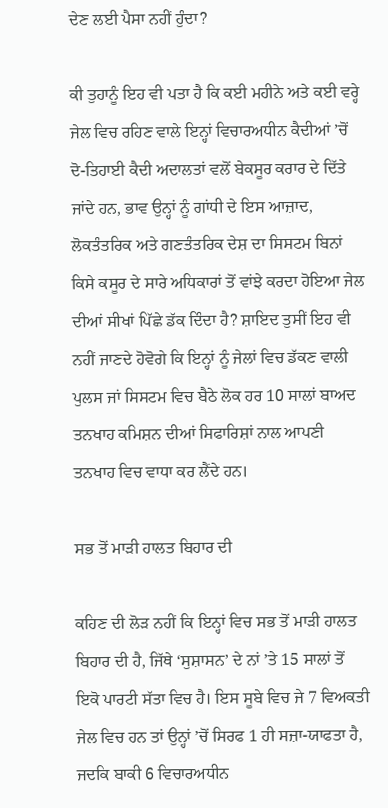ਦੇਣ ਲਈ ਪੈਸਾ ਨਹੀਂ ਹੁੰਦਾ?

ਕੀ ਤੁਹਾਨੂੰ ਇਹ ਵੀ ਪਤਾ ਹੈ ਕਿ ਕਈ ਮਹੀਨੇ ਅਤੇ ਕਈ ਵਰ੍ਹੇ ਜੇਲ ਵਿਚ ਰਹਿਣ ਵਾਲੇ ਇਨ੍ਹਾਂ ਵਿਚਾਰਅਧੀਨ ਕੈਦੀਆਂ ’ਚੋਂ ਦੋ-ਤਿਹਾਈ ਕੈਦੀ ਅਦਾਲਤਾਂ ਵਲੋਂ ਬੇਕਸੂਰ ਕਰਾਰ ਦੇ ਦਿੱਤੇ ਜਾਂਦੇ ਹਨ, ਭਾਵ ਉਨ੍ਹਾਂ ਨੂੰ ਗਾਂਧੀ ਦੇ ਇਸ ਆਜ਼ਾਦ, ਲੋਕਤੰਤਰਿਕ ਅਤੇ ਗਣਤੰਤਰਿਕ ਦੇਸ਼ ਦਾ ਸਿਸਟਮ ਬਿਨਾਂ ਕਿਸੇ ਕਸੂਰ ਦੇ ਸਾਰੇ ਅਧਿਕਾਰਾਂ ਤੋਂ ਵਾਂਝੇ ਕਰਦਾ ਹੋਇਆ ਜੇਲ ਦੀਆਂ ਸੀਖਾਂ ਪਿੱਛੇ ਡੱਕ ਦਿੰਦਾ ਹੈ? ਸ਼ਾਇਦ ਤੁਸੀਂ ਇਹ ਵੀ ਨਹੀਂ ਜਾਣਦੇ ਹੋਵੋਗੇ ਕਿ ਇਨ੍ਹਾਂ ਨੂੰ ਜੇਲਾਂ ਵਿਚ ਡੱਕਣ ਵਾਲੀ ਪੁਲਸ ਜਾਂ ਸਿਸਟਮ ਵਿਚ ਬੈਠੇ ਲੋਕ ਹਰ 10 ਸਾਲਾਂ ਬਾਅਦ ਤਨਖਾਹ ਕਮਿਸ਼ਨ ਦੀਆਂ ਸਿਫਾਰਿਸ਼ਾਂ ਨਾਲ ਆਪਣੀ ਤਨਖਾਹ ਵਿਚ ਵਾਧਾ ਕਰ ਲੈਂਦੇ ਹਨ।

ਸਭ ਤੋਂ ਮਾੜੀ ਹਾਲਤ ਬਿਹਾਰ ਦੀ

ਕਹਿਣ ਦੀ ਲੋੜ ਨਹੀਂ ਕਿ ਇਨ੍ਹਾਂ ਵਿਚ ਸਭ ਤੋਂ ਮਾੜੀ ਹਾਲਤ ਬਿਹਾਰ ਦੀ ਹੈ, ਜਿੱਥੇ ‘ਸੁਸ਼ਾਸਨ’ ਦੇ ਨਾਂ ’ਤੇ 15 ਸਾਲਾਂ ਤੋਂ ਇਕੋ ਪਾਰਟੀ ਸੱਤਾ ਵਿਚ ਹੈ। ਇਸ ਸੂਬੇ ਵਿਚ ਜੇ 7 ਵਿਅਕਤੀ ਜੇਲ ਵਿਚ ਹਨ ਤਾਂ ਉਨ੍ਹਾਂ ’ਚੋਂ ਸਿਰਫ 1 ਹੀ ਸਜ਼ਾ-ਯਾਫਤਾ ਹੈ, ਜਦਕਿ ਬਾਕੀ 6 ਵਿਚਾਰਅਧੀਨ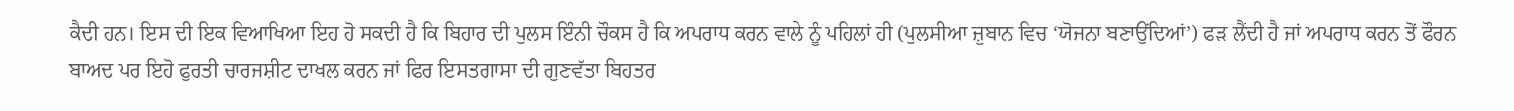ਕੈਦੀ ਹਨ। ਇਸ ਦੀ ਇਕ ਵਿਆਖਿਆ ਇਹ ਹੋ ਸਕਦੀ ਹੈ ਕਿ ਬਿਹਾਰ ਦੀ ਪੁਲਸ ਇੰਨੀ ਚੌਕਸ ਹੈ ਕਿ ਅਪਰਾਧ ਕਰਨ ਵਾਲੇ ਨੂੰ ਪਹਿਲਾਂ ਹੀ (ਪੁਲਸੀਆ ਜ਼ੁਬਾਨ ਵਿਚ ‘ਯੋਜਨਾ ਬਣਾਉਂਦਿਆਂ’) ਫੜ ਲੈਂਦੀ ਹੈ ਜਾਂ ਅਪਰਾਧ ਕਰਨ ਤੋਂ ਫੌਰਨ ਬਾਅਦ ਪਰ ਇਹੋ ਫੁਰਤੀ ਚਾਰਜਸ਼ੀਟ ਦਾਖਲ ਕਰਨ ਜਾਂ ਫਿਰ ਇਸਤਗਾਸਾ ਦੀ ਗੁਣਵੱਤਾ ਬਿਹਤਰ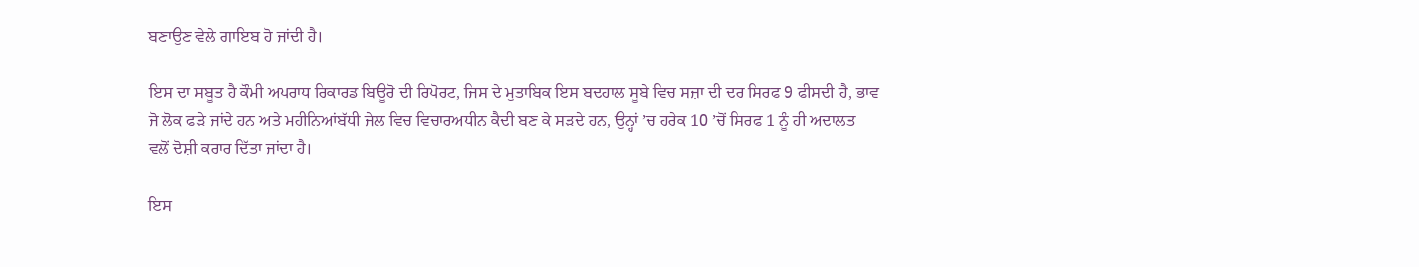ਬਣਾਉਣ ਵੇਲੇ ਗਾਇਬ ਹੋ ਜਾਂਦੀ ਹੈ।

ਇਸ ਦਾ ਸਬੂਤ ਹੈ ਕੌਮੀ ਅਪਰਾਧ ਰਿਕਾਰਡ ਬਿਊਰੋ ਦੀ ਰਿਪੋਰਟ, ਜਿਸ ਦੇ ਮੁਤਾਬਿਕ ਇਸ ਬਦਹਾਲ ਸੂਬੇ ਵਿਚ ਸਜ਼ਾ ਦੀ ਦਰ ਸਿਰਫ 9 ਫੀਸਦੀ ਹੈ, ਭਾਵ ਜੋ ਲੋਕ ਫੜੇ ਜਾਂਦੇ ਹਨ ਅਤੇ ਮਹੀਨਿਆਂਬੱਧੀ ਜੇਲ ਵਿਚ ਵਿਚਾਰਅਧੀਨ ਕੈਦੀ ਬਣ ਕੇ ਸੜਦੇ ਹਨ, ਉਨ੍ਹਾਂ ’ਚ ਹਰੇਕ 10 ’ਚੋਂ ਸਿਰਫ 1 ਨੂੰ ਹੀ ਅਦਾਲਤ ਵਲੋਂ ਦੋਸ਼ੀ ਕਰਾਰ ਦਿੱਤਾ ਜਾਂਦਾ ਹੈ।

ਇਸ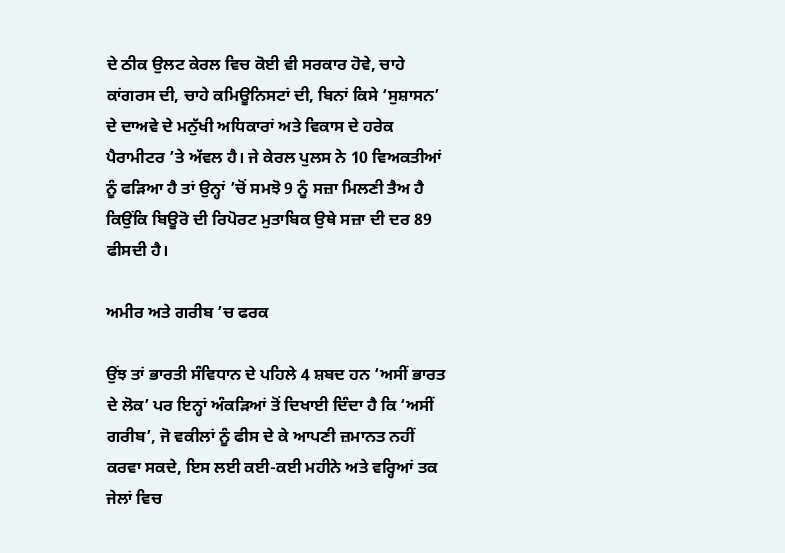ਦੇ ਠੀਕ ਉਲਟ ਕੇਰਲ ਵਿਚ ਕੋਈ ਵੀ ਸਰਕਾਰ ਹੋਵੇ, ਚਾਹੇ ਕਾਂਗਰਸ ਦੀ, ਚਾਹੇ ਕਮਿਊਨਿਸਟਾਂ ਦੀ, ਬਿਨਾਂ ਕਿਸੇ ‘ਸੁਸ਼ਾਸਨ’ ਦੇ ਦਾਅਵੇ ਦੇ ਮਨੁੱਖੀ ਅਧਿਕਾਰਾਂ ਅਤੇ ਵਿਕਾਸ ਦੇ ਹਰੇਕ ਪੈਰਾਮੀਟਰ ’ਤੇ ਅੱਵਲ ਹੈ। ਜੇ ਕੇਰਲ ਪੁਲਸ ਨੇ 10 ਵਿਅਕਤੀਆਂ ਨੂੰ ਫੜਿਆ ਹੈ ਤਾਂ ਉਨ੍ਹਾਂ ’ਚੋਂ ਸਮਝੋ 9 ਨੂੰ ਸਜ਼ਾ ਮਿਲਣੀ ਤੈਅ ਹੈ ਕਿਉਂਕਿ ਬਿਊਰੋ ਦੀ ਰਿਪੋਰਟ ਮੁਤਾਬਿਕ ਉਥੇ ਸਜ਼ਾ ਦੀ ਦਰ 89 ਫੀਸਦੀ ਹੈ।

ਅਮੀਰ ਅਤੇ ਗਰੀਬ ’ਚ ਫਰਕ

ਉਂਝ ਤਾਂ ਭਾਰਤੀ ਸੰਵਿਧਾਨ ਦੇ ਪਹਿਲੇ 4 ਸ਼ਬਦ ਹਨ ‘ਅਸੀਂ ਭਾਰਤ ਦੇ ਲੋਕ’ ਪਰ ਇਨ੍ਹਾਂ ਅੰਕੜਿਆਂ ਤੋਂ ਦਿਖਾਈ ਦਿੰਦਾ ਹੈ ਕਿ ‘ਅਸੀਂ ਗਰੀਬ’, ਜੋ ਵਕੀਲਾਂ ਨੂੰ ਫੀਸ ਦੇ ਕੇ ਆਪਣੀ ਜ਼ਮਾਨਤ ਨਹੀਂ ਕਰਵਾ ਸਕਦੇ, ਇਸ ਲਈ ਕਈ-ਕਈ ਮਹੀਨੇ ਅਤੇ ਵਰ੍ਹਿਆਂ ਤਕ ਜੇਲਾਂ ਵਿਚ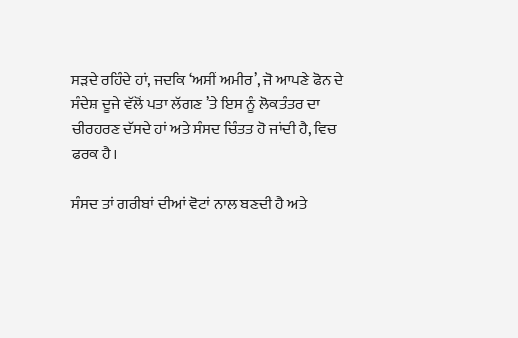ਸੜਦੇ ਰਹਿੰਦੇ ਹਾਂ, ਜਦਕਿ ‘ਅਸੀਂ ਅਮੀਰ’, ਜੋ ਆਪਣੇ ਫੋਨ ਦੇ ਸੰਦੇਸ਼ ਦੂਜੇ ਵੱਲੋਂ ਪਤਾ ਲੱਗਣ ’ਤੇ ਇਸ ਨੂੰ ਲੋਕਤੰਤਰ ਦਾ ਚੀਰਹਰਣ ਦੱਸਦੇ ਹਾਂ ਅਤੇ ਸੰਸਦ ਚਿੰਤਤ ਹੋ ਜਾਂਦੀ ਹੈ, ਵਿਚ ਫਰਕ ਹੈ।

ਸੰਸਦ ਤਾਂ ਗਰੀਬਾਂ ਦੀਆਂ ਵੋਟਾਂ ਨਾਲ ਬਣਦੀ ਹੈ ਅਤੇ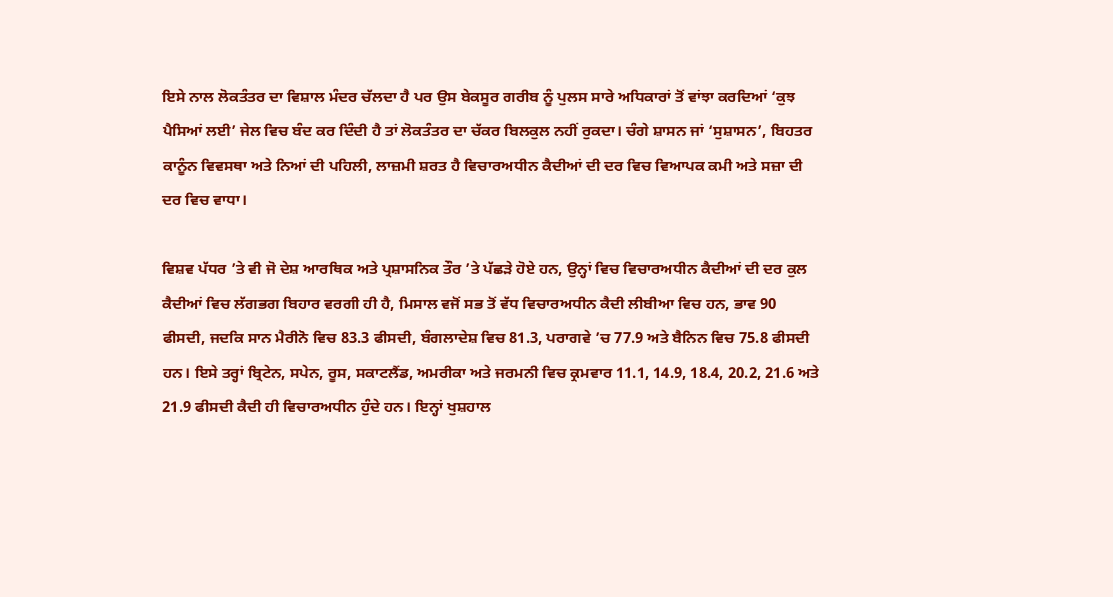ਇਸੇ ਨਾਲ ਲੋਕਤੰਤਰ ਦਾ ਵਿਸ਼ਾਲ ਮੰਦਰ ਚੱਲਦਾ ਹੈ ਪਰ ਉਸ ਬੇਕਸੂਰ ਗਰੀਬ ਨੂੰ ਪੁਲਸ ਸਾਰੇ ਅਧਿਕਾਰਾਂ ਤੋਂ ਵਾਂਝਾ ਕਰਦਿਆਂ ‘ਕੁਝ ਪੈਸਿਆਂ ਲਈ’ ਜੇਲ ਵਿਚ ਬੰਦ ਕਰ ਦਿੰਦੀ ਹੈ ਤਾਂ ਲੋਕਤੰਤਰ ਦਾ ਚੱਕਰ ਬਿਲਕੁਲ ਨਹੀਂ ਰੁਕਦਾ। ਚੰਗੇ ਸ਼ਾਸਨ ਜਾਂ ‘ਸੁਸ਼ਾਸਨ’, ਬਿਹਤਰ ਕਾਨੂੰਨ ਵਿਵਸਥਾ ਅਤੇ ਨਿਆਂ ਦੀ ਪਹਿਲੀ, ਲਾਜ਼ਮੀ ਸ਼ਰਤ ਹੈ ਵਿਚਾਰਅਧੀਨ ਕੈਦੀਆਂ ਦੀ ਦਰ ਵਿਚ ਵਿਆਪਕ ਕਮੀ ਅਤੇ ਸਜ਼ਾ ਦੀ ਦਰ ਵਿਚ ਵਾਧਾ।

ਵਿਸ਼ਵ ਪੱਧਰ ’ਤੇ ਵੀ ਜੋ ਦੇਸ਼ ਆਰਥਿਕ ਅਤੇ ਪ੍ਰਸ਼ਾਸਨਿਕ ਤੌਰ ’ਤੇ ਪੱਛੜੇ ਹੋਏ ਹਨ, ਉਨ੍ਹਾਂ ਵਿਚ ਵਿਚਾਰਅਧੀਨ ਕੈਦੀਆਂ ਦੀ ਦਰ ਕੁਲ ਕੈਦੀਆਂ ਵਿਚ ਲੱਗਭਗ ਬਿਹਾਰ ਵਰਗੀ ਹੀ ਹੈ, ਮਿਸਾਲ ਵਜੋਂ ਸਭ ਤੋਂ ਵੱਧ ਵਿਚਾਰਅਧੀਨ ਕੈਦੀ ਲੀਬੀਆ ਵਿਚ ਹਨ, ਭਾਵ 90 ਫੀਸਦੀ, ਜਦਕਿ ਸਾਨ ਮੈਰੀਨੋ ਵਿਚ 83.3 ਫੀਸਦੀ, ਬੰਗਲਾਦੇਸ਼ ਵਿਚ 81.3, ਪਰਾਗਵੇ ’ਚ 77.9 ਅਤੇ ਬੈਨਿਨ ਵਿਚ 75.8 ਫੀਸਦੀ ਹਨ। ਇਸੇ ਤਰ੍ਹਾਂ ਬ੍ਰਿਟੇਨ, ਸਪੇਨ, ਰੂਸ, ਸਕਾਟਲੈਂਡ, ਅਮਰੀਕਾ ਅਤੇ ਜਰਮਨੀ ਵਿਚ ਕ੍ਰਮਵਾਰ 11.1, 14.9, 18.4, 20.2, 21.6 ਅਤੇ 21.9 ਫੀਸਦੀ ਕੈਦੀ ਹੀ ਵਿਚਾਰਅਧੀਨ ਹੁੰਦੇ ਹਨ। ਇਨ੍ਹਾਂ ਖੁਸ਼ਹਾਲ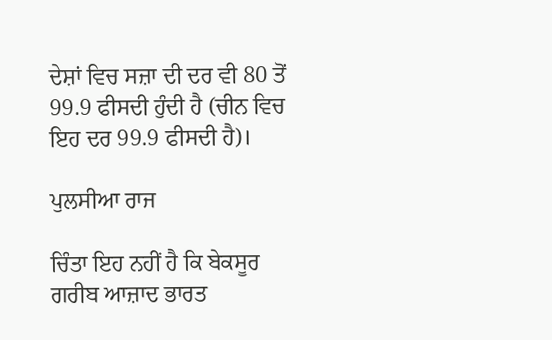ਦੇਸ਼ਾਂ ਵਿਚ ਸਜ਼ਾ ਦੀ ਦਰ ਵੀ 80 ਤੋਂ 99.9 ਫੀਸਦੀ ਹੁੰਦੀ ਹੈ (ਚੀਨ ਵਿਚ ਇਹ ਦਰ 99.9 ਫੀਸਦੀ ਹੈ)।

ਪੁਲਸੀਆ ਰਾਜ

ਚਿੰਤਾ ਇਹ ਨਹੀਂ ਹੈ ਕਿ ਬੇਕਸੂਰ ਗਰੀਬ ਆਜ਼ਾਦ ਭਾਰਤ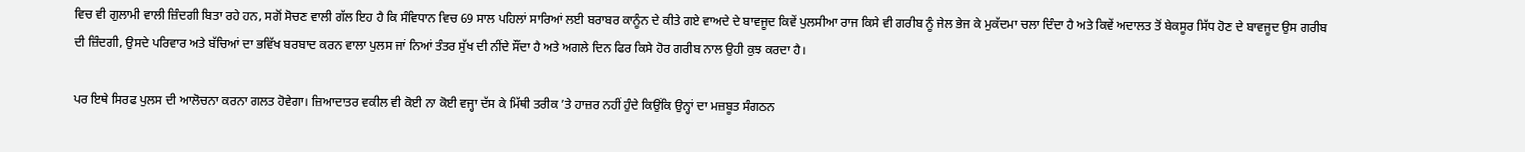ਵਿਚ ਵੀ ਗੁਲਾਮੀ ਵਾਲੀ ਜ਼ਿੰਦਗੀ ਬਿਤਾ ਰਹੇ ਹਨ, ਸਗੋਂ ਸੋਚਣ ਵਾਲੀ ਗੱਲ ਇਹ ਹੈ ਕਿ ਸੰਵਿਧਾਨ ਵਿਚ 69 ਸਾਲ ਪਹਿਲਾਂ ਸਾਰਿਆਂ ਲਈ ਬਰਾਬਰ ਕਾਨੂੰਨ ਦੇ ਕੀਤੇ ਗਏ ਵਾਅਦੇ ਦੇ ਬਾਵਜੂਦ ਕਿਵੇਂ ਪੁਲਸੀਆ ਰਾਜ ਕਿਸੇ ਵੀ ਗਰੀਬ ਨੂੰ ਜੇਲ ਭੇਜ ਕੇ ਮੁਕੱਦਮਾ ਚਲਾ ਦਿੰਦਾ ਹੈ ਅਤੇ ਕਿਵੇਂ ਅਦਾਲਤ ਤੋਂ ਬੇਕਸੂਰ ਸਿੱਧ ਹੋਣ ਦੇ ਬਾਵਜੂਦ ਉਸ ਗਰੀਬ ਦੀ ਜ਼ਿੰਦਗੀ, ਉਸਦੇ ਪਰਿਵਾਰ ਅਤੇ ਬੱਚਿਆਂ ਦਾ ਭਵਿੱਖ ਬਰਬਾਦ ਕਰਨ ਵਾਲਾ ਪੁਲਸ ਜਾਂ ਨਿਆਂ ਤੰਤਰ ਸੁੱਖ ਦੀ ਨੀਂਦੇ ਸੌਂਦਾ ਹੈ ਅਤੇ ਅਗਲੇ ਦਿਨ ਫਿਰ ਕਿਸੇ ਹੋਰ ਗਰੀਬ ਨਾਲ ਉਹੀ ਕੁਝ ਕਰਦਾ ਹੈ।

ਪਰ ਇਥੇ ਸਿਰਫ ਪੁਲਸ ਦੀ ਆਲੋਚਨਾ ਕਰਨਾ ਗਲਤ ਹੋਵੇਗਾ। ਜ਼ਿਆਦਾਤਰ ਵਕੀਲ ਵੀ ਕੋਈ ਨਾ ਕੋਈ ਵਜ੍ਹਾ ਦੱਸ ਕੇ ਮਿੱਥੀ ਤਰੀਕ ’ਤੇ ਹਾਜ਼ਰ ਨਹੀਂ ਹੁੰਦੇ ਕਿਉਂਕਿ ਉਨ੍ਹਾਂ ਦਾ ਮਜ਼ਬੂਤ ਸੰਗਠਨ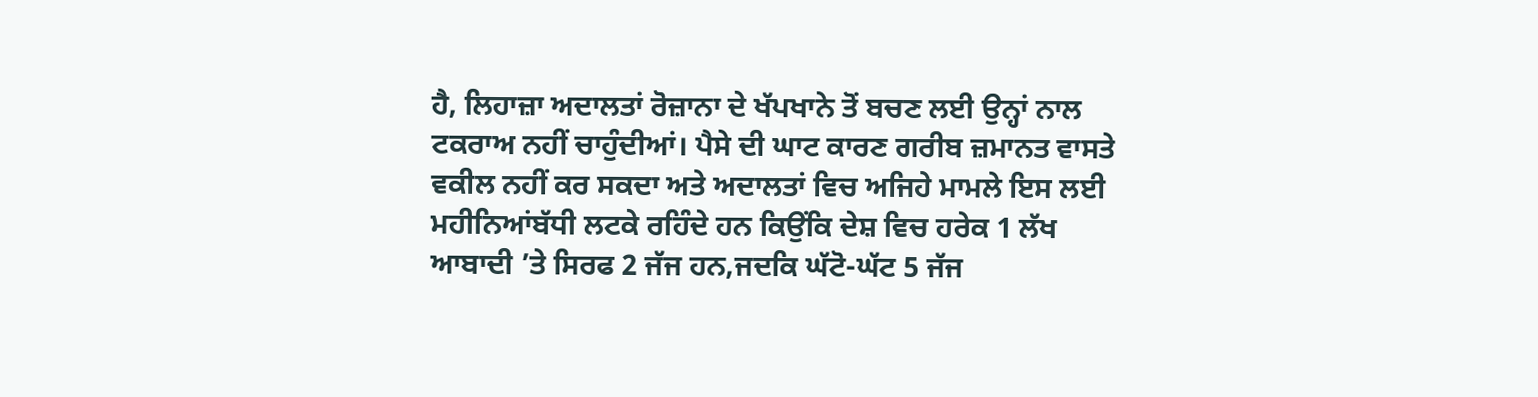ਹੈ, ਲਿਹਾਜ਼ਾ ਅਦਾਲਤਾਂ ਰੋਜ਼ਾਨਾ ਦੇ ਖੱਪਖਾਨੇ ਤੋਂ ਬਚਣ ਲਈ ਉਨ੍ਹਾਂ ਨਾਲ ਟਕਰਾਅ ਨਹੀਂ ਚਾਹੁੰਦੀਆਂ। ਪੈਸੇ ਦੀ ਘਾਟ ਕਾਰਣ ਗਰੀਬ ਜ਼ਮਾਨਤ ਵਾਸਤੇ ਵਕੀਲ ਨਹੀਂ ਕਰ ਸਕਦਾ ਅਤੇ ਅਦਾਲਤਾਂ ਵਿਚ ਅਜਿਹੇ ਮਾਮਲੇ ਇਸ ਲਈ ਮਹੀਨਿਆਂਬੱਧੀ ਲਟਕੇ ਰਹਿੰਦੇ ਹਨ ਕਿਉਂਕਿ ਦੇਸ਼ ਵਿਚ ਹਰੇਕ 1 ਲੱਖ ਆਬਾਦੀ ’ਤੇ ਸਿਰਫ 2 ਜੱਜ ਹਨ,ਜਦਕਿ ਘੱਟੋ-ਘੱਟ 5 ਜੱਜ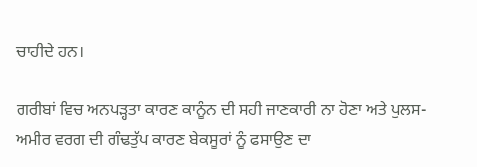ਚਾਹੀਦੇ ਹਨ।

ਗਰੀਬਾਂ ਵਿਚ ਅਨਪੜ੍ਹਤਾ ਕਾਰਣ ਕਾਨੂੰਨ ਦੀ ਸਹੀ ਜਾਣਕਾਰੀ ਨਾ ਹੋਣਾ ਅਤੇ ਪੁਲਸ-ਅਮੀਰ ਵਰਗ ਦੀ ਗੰਢਤੁੱਪ ਕਾਰਣ ਬੇਕਸੂਰਾਂ ਨੂੰ ਫਸਾਉਣ ਦਾ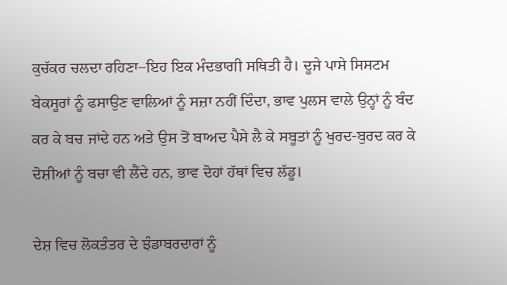ਕੁਚੱਕਰ ਚਲਦਾ ਰਹਿਣਾ–ਇਹ ਇਕ ਮੰਦਭਾਗੀ ਸਥਿਤੀ ਹੈ। ਦੂਜੇ ਪਾਸੇ ਸਿਸਟਮ ਬੇਕਸੂਰਾਂ ਨੂੰ ਫਸਾਉਣ ਵਾਲਿਆਂ ਨੂੰ ਸਜ਼ਾ ਨਹੀਂ ਦਿੰਦਾ, ਭਾਵ ਪੁਲਸ ਵਾਲੇ ਉਨ੍ਹਾਂ ਨੂੰ ਬੰਦ ਕਰ ਕੇ ਬਚ ਜਾਂਦੇ ਹਨ ਅਤੇ ਉਸ ਤੋਂ ਬਾਅਦ ਪੈਸੇ ਲੈ ਕੇ ਸਬੂਤਾਂ ਨੂੰ ਖੁਰਦ-ਬੁਰਦ ਕਰ ਕੇ ਦੋਸ਼ੀਆਂ ਨੂੰ ਬਚਾ ਵੀ ਲੈਂਦੇ ਹਨ, ਭਾਵ ਦੋਹਾਂ ਹੱਥਾਂ ਵਿਚ ਲੱਡੂ।

ਦੇਸ਼ ਵਿਚ ਲੋਕਤੰਤਰ ਦੇ ਝੰਡਾਬਰਦਾਰਾਂ ਨੂੰ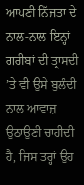ਆਪਣੀ ਨਿੱਜਤਾ ਦੇ ਨਾਲ-ਨਾਲ ਇਨ੍ਹਾਂ ਗਰੀਬਾਂ ਦੀ ਤ੍ਰਾਸਦੀ ’ਤੇ ਵੀ ਉਸੇ ਬੁਲੰਦੀ ਨਾਲ ਆਵਾਜ਼ ਉਠਾਉਣੀ ਚਾਹੀਦੀ ਹੈ, ਜਿਸ ਤਰ੍ਹਾਂ ਉਹ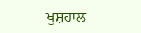ਖੁਸ਼ਹਾਲ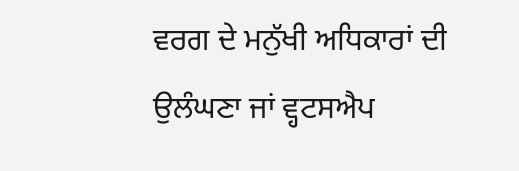ਵਰਗ ਦੇ ਮਨੁੱਖੀ ਅਧਿਕਾਰਾਂ ਦੀ ਉਲੰਘਣਾ ਜਾਂ ਵ੍ਹਟਸਐਪ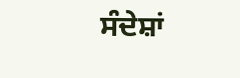ਸੰਦੇਸ਼ਾਂ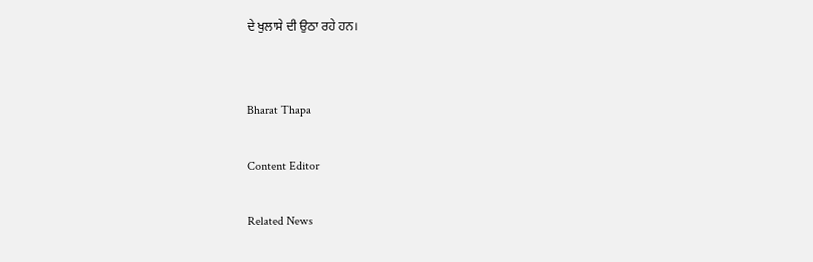ਦੇ ਖੁਲਾਸੇ ਦੀ ਉਠਾ ਰਹੇ ਹਨ।


Bharat Thapa

Content Editor

Related News